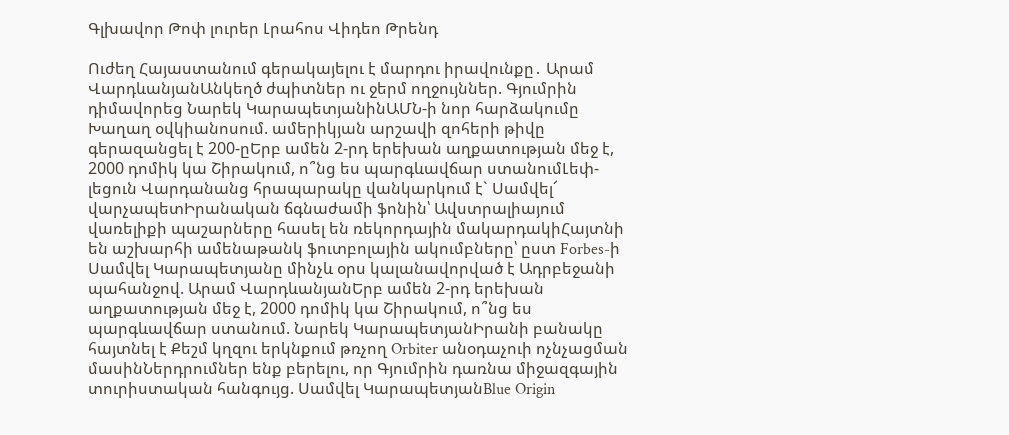Գլխավոր Թոփ լուրեր Լրահոս Վիդեո Թրենդ

Ուժեղ Հայաստանում գերակայելու է մարդու իրավունքը․ Արամ ՎարդևանյանԱնկեղծ ժպիտներ ու ջերմ ողջույններ. Գյումրին դիմավորեց Նարեկ ԿարապետյանինԱՄՆ-ի նոր հարձակումը Խաղաղ օվկիանոսում. ամերիկյան արշավի զոհերի թիվը գերազանցել է 200-ըԵրբ ամեն 2-րդ երեխան աղքատության մեջ է, 2000 դոմիկ կա Շիրակում, ո՞նց ես պարգևավճար ստանումԼեփ-լեցուն Վարդանանց հրապարակը վանկարկում է` Սամվել՜ վարչապետԻրանական ճգնաժամի ֆոնին՝ Ավստրալիայում վառելիքի պաշարները հասել են ռեկորդային մակարդակիՀայտնի են աշխարհի ամենաթանկ ֆուտբոլային ակումբները՝ ըստ Forbes-ի Սամվել Կարապետյանը մինչև օրս կալանավորված է Ադրբեջանի պահանջով. Արամ ՎարդևանյանԵրբ ամեն 2-րդ երեխան աղքատության մեջ է, 2000 դոմիկ կա Շիրակում, ո՞նց ես պարգևավճար ստանում. Նարեկ ԿարապետյանԻրանի բանակը հայտնել է Քեշմ կղզու երկնքում թռչող Orbiter անօդաչուի ոչնչացման մասինՆերդրումներ ենք բերելու, որ Գյումրին դառնա միջազգային տուրիստական հանգույց. Սամվել ԿարապետյանBlue Origin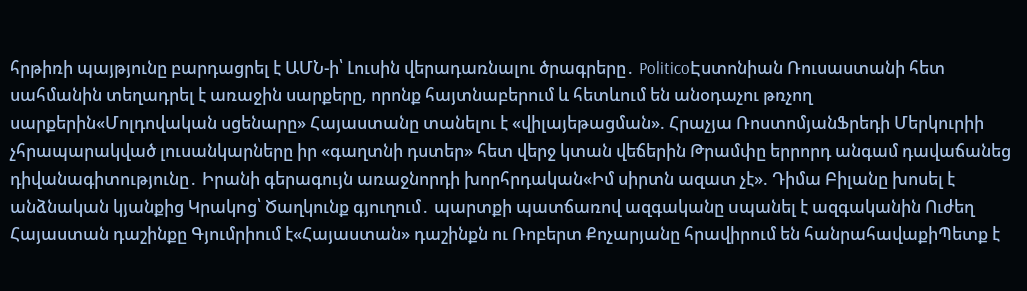հրթիռի պայթյունը բարդացրել է ԱՄՆ-ի՝ Լուսին վերադառնալու ծրագրերը․ PoliticoԷստոնիան Ռուսաստանի հետ սահմանին տեղադրել է առաջին սարքերը, որոնք հայտնաբերում և հետևում են անօդաչու թռչող սարքերին«Մոլդովական սցենարը» Հայաստանը տանելու է «վիլայեթացման». Հրաչյա ՌոստոմյանՖրեդի Մերկուրիի չհրապարակված լուսանկարները իր «գաղտնի դստեր» հետ վերջ կտան վեճերին Թրամփը երրորդ անգամ դավաճանեց դիվանագիտությունը․ Իրանի գերագույն առաջնորդի խորհրդական«Իմ սիրտն ազատ չէ». Դիմա Բիլանը խոսել է անձնական կյանքից Կրակnց՝ Ծաղկունք գյուղում․ պարտքի պատճառով ազգականը uպանել է ազգականին Ուժեղ Հայաստան դաշինքը Գյումրիում է«Հայաստան» դաշինքն ու Ռոբերտ Քոչարյանը հրավիրում են հանրահավաքիՊետք է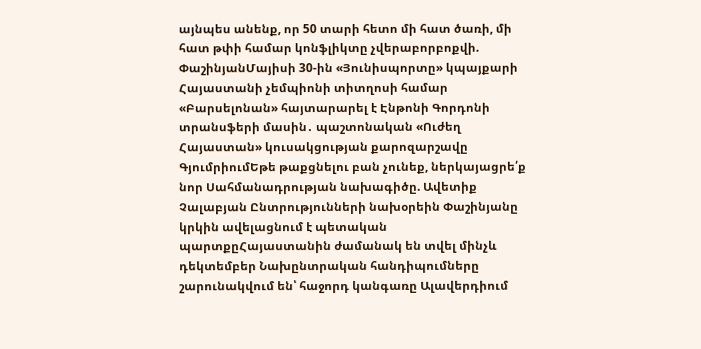այնպես անենք, որ 50 տարի հետո մի հատ ծառի, մի հատ թփի համար կոնֆլիկտը չվերաբորբոքվի. ՓաշինյանՄայիսի 30-ին «Յունիսպորտը» կպայքարի Հայաստանի չեմպիոնի տիտղոսի համար «Բարսելոնան» հայտարարել է Էնթոնի Գորդոնի տրանսֆերի մասին․ պաշտոնական «Ուժեղ Հայաստան» կուսակցության քարոզարշավը ԳյումրիումԵթե թաքցնելու բան չունեք, ներկայացրե՛ք նոր Սահմանադրության նախագիծը. Ավետիք Չալաբյան Ընտրությունների նախօրեին Փաշինյանը կրկին ավելացնում է պետական պարտքըՀայաստանին ժամանակ են տվել մինչև դեկտեմբեր Նախընտրական հանդիպումները շարունակվում են՝ հաջորդ կանգառը Ալավերդիում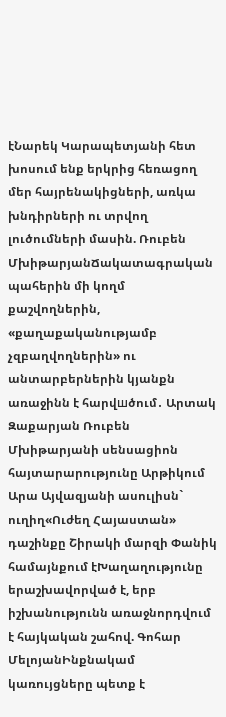էՆարեկ Կարապետյանի հետ խոսում ենք երկրից հեռացող մեր հայրենակիցների, առկա խնդիրների ու տրվող լուծումների մասին. Ռուբեն ՄխիթարյանՃակատագրական պահերին մի կողմ քաշվողներին, «քաղաքականությամբ չզբաղվողներին» ու անտարբերներին կյանքն առաջինն է հարվшծում․ Արտակ Զաքարյան Ռուբեն Մխիթարյանի սենսացիոն հայտարարությունը Արթիկում Արա Այվազյանի ասուլիսն` ուղիղ«Ուժեղ Հայաստան» դաշինքը Շիրակի մարզի Փանիկ համայնքում էԽաղաղությունը երաշխավորված է, երբ իշխանությունն առաջնորդվում է հայկական շահով. Գոհար ՄելոյանԻնքնակամ կառույցները պետք է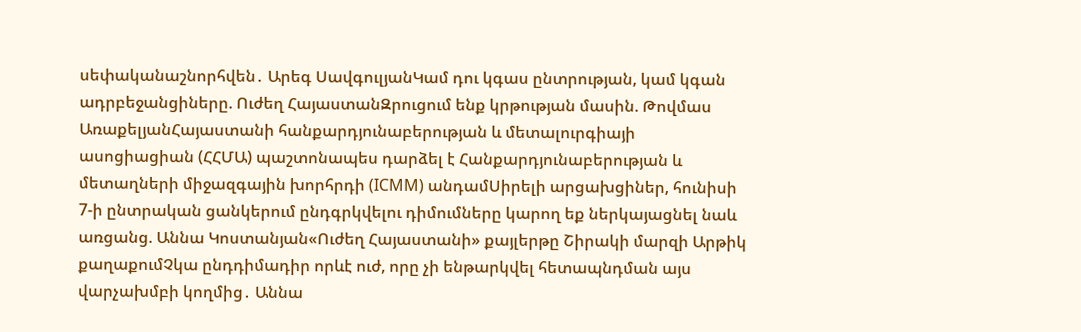սեփականաշնորհվեն․ Արեգ ՍավգուլյանԿամ դու կգաս ընտրության, կամ կգան ադրբեջանցիները. Ուժեղ ՀայաստանԶրուցում ենք կրթության մասին. Թովմաս ԱռաքելյանՀայաստանի հանքարդյունաբերության և մետալուրգիայի ասոցիացիան (ՀՀՄԱ) պաշտոնապես դարձել է Հանքարդյունաբերության և մետաղների միջազգային խորհրդի (ICMM) անդամՍիրելի արցախցիներ, հունիսի 7-ի ընտրական ցանկերում ընդգրկվելու դիմումները կարող եք ներկայացնել նաև առցանց. Աննա Կոստանյան«Ուժեղ Հայաստանի» քայլերթը Շիրակի մարզի Արթիկ քաղաքումՉկա ընդդիմադիր որևէ ուժ, որը չի ենթարկվել հետապնդման այս վարչախմբի կողմից․ Աննա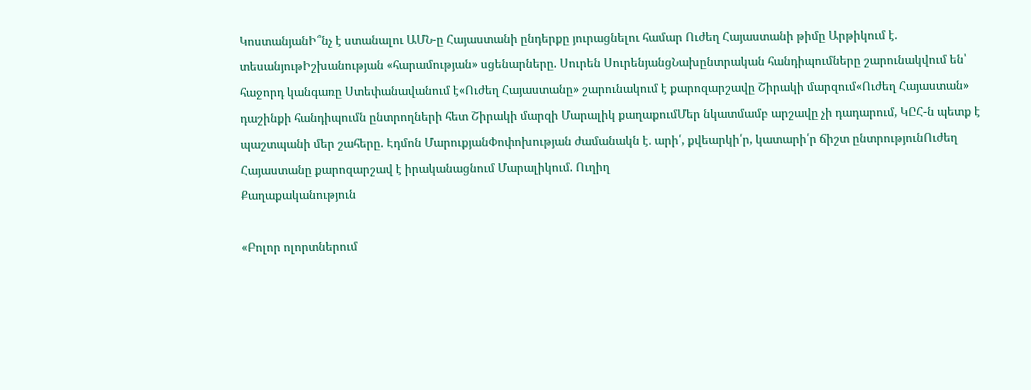ԿոստանյանԻ՞նչ է ստանալու ԱՄՆ-ը Հայաստանի ընդերքը յուրացնելու համար Ուժեղ Հայաստանի թիմը Արթիկում է. տեսանյութԻշխանության «հարամության» սցենարները. Սուրեն ՍուրենյանցՆախընտրական հանդիպումները շարունակվում են՝ հաջորդ կանգառը Ստեփանավանում է«Ուժեղ Հայաստանը» շարունակում է քարոզարշավը Շիրակի մարզում«Ուժեղ Հայաստան» դաշինքի հանդիպումն ընտրողների հետ Շիրակի մարզի Մարալիկ քաղաքումՄեր նկատմամբ արշավը չի դադարում, ԿԸՀ-ն պետք է պաշտպանի մեր շահերը. Էդմոն ՄարուքյանՓոփոխության ժամանակն է․ արի՛, քվեարկի՛ր, կատարի՛ր ճիշտ ընտրությունՈւժեղ Հայաստանը քարոզարշավ է իրականացնում Մարալիկում. Ուղիղ
Քաղաքականություն

«Բոլոր ոլորտներում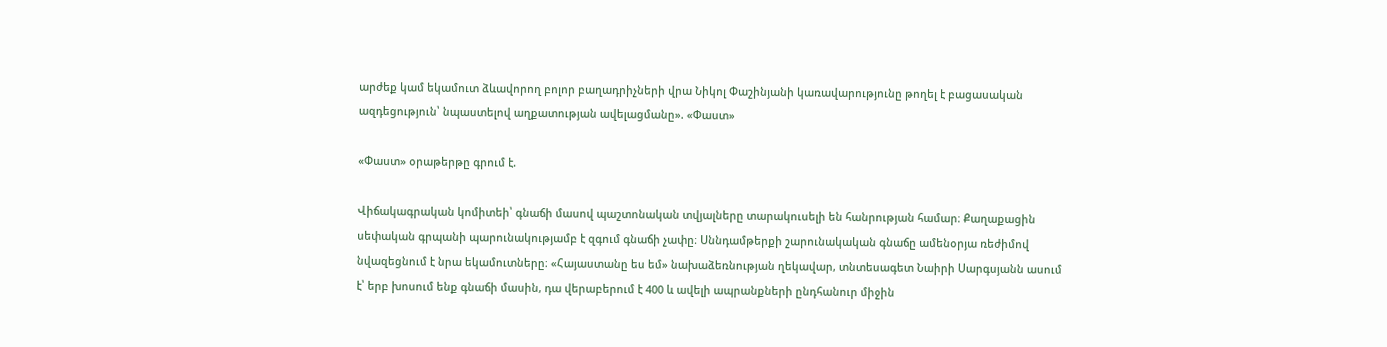արժեք կամ եկամուտ ձևավորող բոլոր բաղադրիչների վրա Նիկոլ Փաշինյանի կառավարությունը թողել է բացասական ազդեցություն՝ նպաստելով աղքատության ավելացմանը». «Փաստ»

«Փաստ» օրաթերթը գրում է.

Վիճակագրական կոմիտեի՝ գնաճի մասով պաշտոնական տվյալները տարակուսելի են հանրության համար։ Քաղաքացին սեփական գրպանի պարունակությամբ է զգում գնաճի չափը։ Սննդամթերքի շարունակական գնաճը ամենօրյա ռեժիմով նվազեցնում է նրա եկամուտները։ «Հայաստանը ես եմ» նախաձեռնության ղեկավար, տնտեսագետ Նաիրի Սարգսյանն ասում է՝ երբ խոսում ենք գնաճի մասին, դա վերաբերում է 400 և ավելի ապրանքների ընդհանուր միջին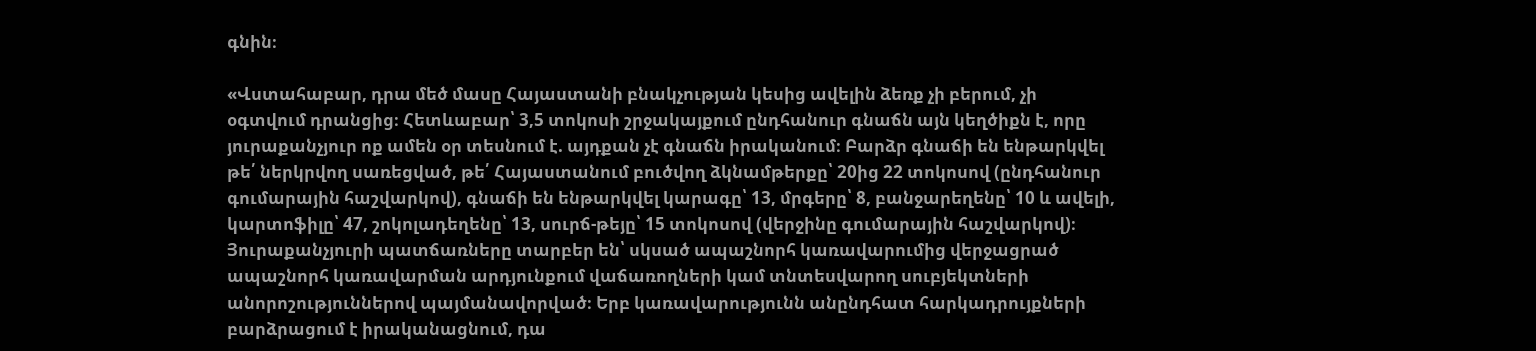գնին։

«Վստահաբար, դրա մեծ մասը Հայաստանի բնակչության կեսից ավելին ձեռք չի բերում, չի օգտվում դրանցից։ Հետևաբար՝ 3,5 տոկոսի շրջակայքում ընդհանուր գնաճն այն կեղծիքն է, որը յուրաքանչյուր ոք ամեն օր տեսնում է. այդքան չէ գնաճն իրականում։ Բարձր գնաճի են ենթարկվել թե՛ ներկրվող սառեցված, թե՛ Հայաստանում բուծվող ձկնամթերքը՝ 20ից 22 տոկոսով (ընդհանուր գումարային հաշվարկով), գնաճի են ենթարկվել կարագը՝ 13, մրգերը՝ 8, բանջարեղենը՝ 10 և ավելի, կարտոֆիլը՝ 47, շոկոլադեղենը՝ 13, սուրճ-թեյը՝ 15 տոկոսով (վերջինը գումարային հաշվարկով)։ Յուրաքանչյուրի պատճառները տարբեր են՝ սկսած ապաշնորհ կառավարումից վերջացրած ապաշնորհ կառավարման արդյունքում վաճառողների կամ տնտեսվարող սուբյեկտների անորոշություններով պայմանավորված։ Երբ կառավարությունն անընդհատ հարկադրույքների բարձրացում է իրականացնում, դա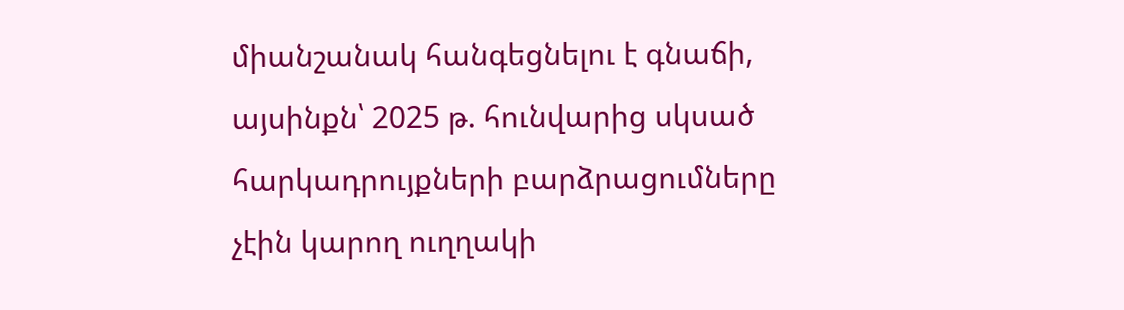միանշանակ հանգեցնելու է գնաճի, այսինքն՝ 2025 թ. հունվարից սկսած հարկադրույքների բարձրացումները չէին կարող ուղղակի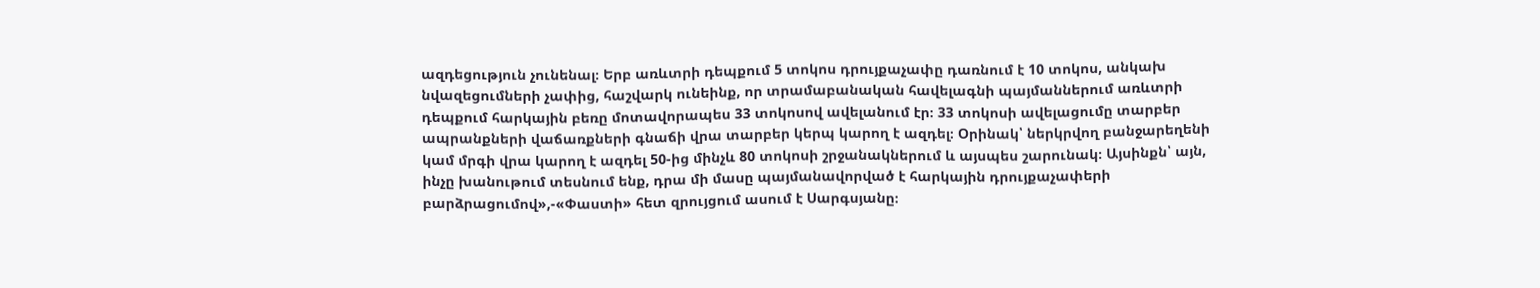ազդեցություն չունենալ։ Երբ առևտրի դեպքում 5 տոկոս դրույքաչափը դառնում է 10 տոկոս, անկախ նվազեցումների չափից, հաշվարկ ունեինք, որ տրամաբանական հավելագնի պայմաններում առևտրի դեպքում հարկային բեռը մոտավորապես 33 տոկոսով ավելանում էր։ 33 տոկոսի ավելացումը տարբեր ապրանքների վաճառքների գնաճի վրա տարբեր կերպ կարող է ազդել։ Օրինակ՝ ներկրվող բանջարեղենի կամ մրգի վրա կարող է ազդել 50-ից մինչև 80 տոկոսի շրջանակներում և այսպես շարունակ։ Այսինքն՝ այն, ինչը խանութում տեսնում ենք, դրա մի մասը պայմանավորված է հարկային դրույքաչափերի բարձրացումով»,-«Փաստի» հետ զրույցում ասում է Սարգսյանը։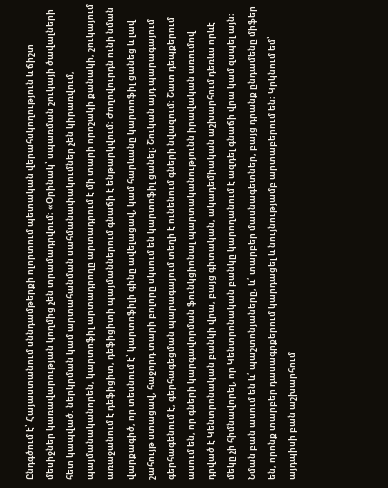Ընդգծում է՝ Հայաստանում սննդամթերքի ոլորտում պետական վերահսկողություն և ճիշտ մեսիջներ կառավարության կողմից չեն տրամադրվում։ «Օրինակ՝ սպառման շուկայի ծավալների հետ կապված. ներկրման կամ արտահանման սահմանափակումներ չեն կիրառվում, պայմանականորեն, կարտոֆիլ արտադրողը արտադրում է մի տարի որոշակի քանակի, շուկայում առաջանում է դեֆիցիտ, դեֆիցիտի պայմաններում գնաճի է ենթարկվում։ Ժողովուրդն ունի նման վարքագիծ, որ տեսնում է՝ կարտոֆիլի գինը ավելացավ, կամ հարևանը կարտոֆիլ ցանեց և լավ շահույթ ստացավ, հաջորդ տարի բոլորը սկսում են կարտոֆիլ ցանել։ Շուկան այդ պարագայում գերհագենում է, գերհագեցման պարագայում տեղի է ունենում գների նվազում։ Շատ դեպքերում ասում են, որ գների կարգավորման ֆունկցիոնալ պարտականությունն իրավական առումով դրված է Կենտրոնական բանկի վրա, բայց գիտական, ակադեմիական աշխարհում դեռևս որևէ մեկը չի հիմնավորել, որ Կենտրոնական բանկը կարողանում է ազդել գնաճի վրա կամ զսպել այն։ Նման բան ասում են և՛ պաշտոնյաները, և՛ տարբեր մասնագետներ, բայց դրանք ընդամենը միֆեր են, որոնք տարբեր դասագրքերում կարդացել և նույնությամբ արտաբերում են։ Կրկնում եմ՝ այդպիսի բան աշխարհում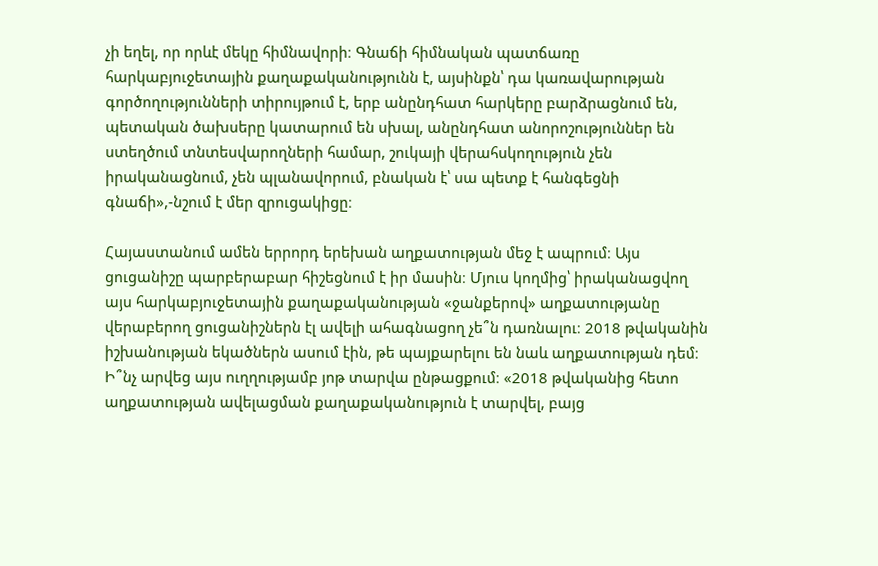չի եղել, որ որևէ մեկը հիմնավորի։ Գնաճի հիմնական պատճառը հարկաբյուջետային քաղաքականությունն է, այսինքն՝ դա կառավարության գործողությունների տիրույթում է, երբ անընդհատ հարկերը բարձրացնում են, պետական ծախսերը կատարում են սխալ, անընդհատ անորոշություններ են ստեղծում տնտեսվարողների համար, շուկայի վերահսկողություն չեն իրականացնում, չեն պլանավորում, բնական է՝ սա պետք է հանգեցնի գնաճի»,-նշում է մեր զրուցակիցը։

Հայաստանում ամեն երրորդ երեխան աղքատության մեջ է ապրում։ Այս ցուցանիշը պարբերաբար հիշեցնում է իր մասին։ Մյուս կողմից՝ իրականացվող այս հարկաբյուջետային քաղաքականության «ջանքերով» աղքատությանը վերաբերող ցուցանիշներն էլ ավելի ահագնացող չե՞ն դառնալու։ 2018 թվականին իշխանության եկածներն ասում էին, թե պայքարելու են նաև աղքատության դեմ։ Ի՞նչ արվեց այս ուղղությամբ յոթ տարվա ընթացքում։ «2018 թվականից հետո աղքատության ավելացման քաղաքականություն է տարվել, բայց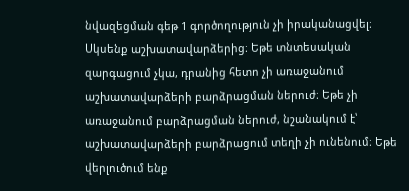նվազեցման գեթ 1 գործողություն չի իրականացվել։ Սկսենք աշխատավարձերից։ Եթե տնտեսական զարգացում չկա, դրանից հետո չի առաջանում աշխատավարձերի բարձրացման ներուժ։ Եթե չի առաջանում բարձրացման ներուժ, նշանակում է՝ աշխատավարձերի բարձրացում տեղի չի ունենում։ Եթե վերլուծում ենք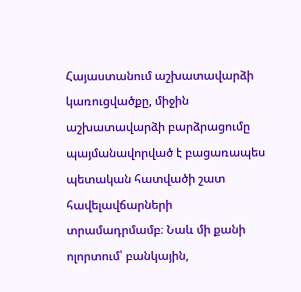Հայաստանում աշխատավարձի կառուցվածքը, միջին աշխատավարձի բարձրացումը պայմանավորված է բացառապես պետական հատվածի շատ հավելավճարների տրամադրմամբ։ Նաև մի քանի ոլորտում՝ բանկային,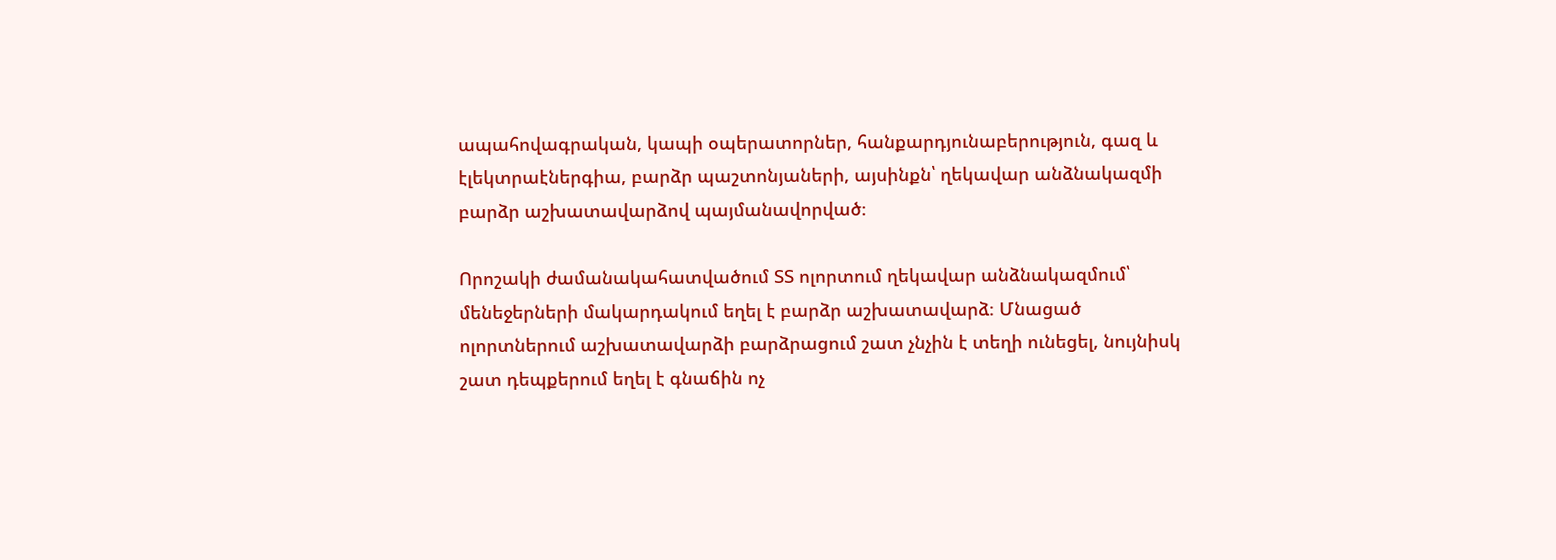ապահովագրական, կապի օպերատորներ, հանքարդյունաբերություն, գազ և էլեկտրաէներգիա, բարձր պաշտոնյաների, այսինքն՝ ղեկավար անձնակազմի բարձր աշխատավարձով պայմանավորված։

Որոշակի ժամանակահատվածում ՏՏ ոլորտում ղեկավար անձնակազմում՝ մենեջերների մակարդակում եղել է բարձր աշխատավարձ։ Մնացած ոլորտներում աշխատավարձի բարձրացում շատ չնչին է տեղի ունեցել, նույնիսկ շատ դեպքերում եղել է գնաճին ոչ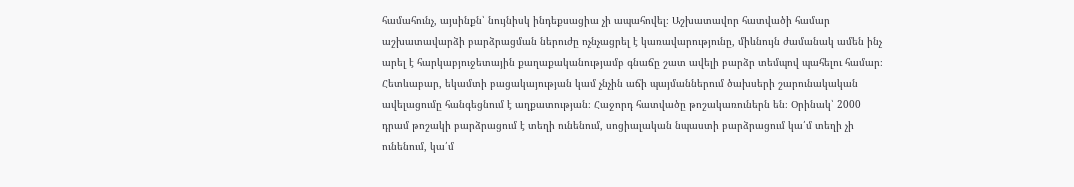համահունչ, այսինքն՝ նույնիսկ ինդեքսացիա չի ապահովել։ Աշխատավոր հատվածի համար աշխատավարձի բարձրացման ներուժը ոչնչացրել է կառավարությունը, միևնույն ժամանակ ամեն ինչ արել է հարկաբյուջետային քաղաքականությամբ գնաճը շատ ավելի բարձր տեմպով պահելու համար։ Հետևաբար, եկամտի բացակայության կամ չնչին աճի պայմաններում ծախսերի շարունակական ավելացումը հանգեցնում է աղքատության։ Հաջորդ հատվածը թոշակառուներն են։ Օրինակ՝ 2000 դրամ թոշակի բարձրացում է տեղի ունենում, սոցիալական նպաստի բարձրացում կա՛մ տեղի չի ունենում, կա՛մ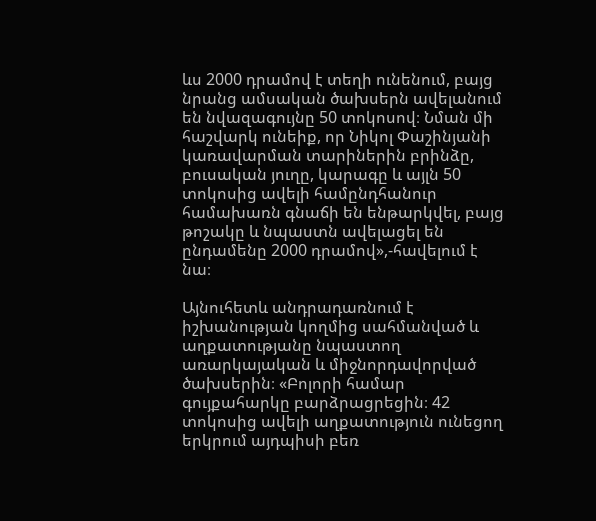ևս 2000 դրամով է տեղի ունենում, բայց նրանց ամսական ծախսերն ավելանում են նվազագույնը 50 տոկոսով։ Նման մի հաշվարկ ունեիք, որ Նիկոլ Փաշինյանի կառավարման տարիներին բրինձը, բուսական յուղը, կարագը և այլն 50 տոկոսից ավելի համընդհանուր համախառն գնաճի են ենթարկվել, բայց թոշակը և նպաստն ավելացել են ընդամենը 2000 դրամով»,-հավելում է նա։

Այնուհետև անդրադառնում է իշխանության կողմից սահմանված և աղքատությանը նպաստող առարկայական և միջնորդավորված ծախսերին։ «Բոլորի համար գույքահարկը բարձրացրեցին։ 42 տոկոսից ավելի աղքատություն ունեցող երկրում այդպիսի բեռ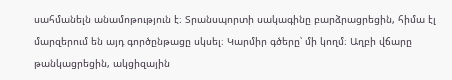սահմանելն անամոթություն է։ Տրանսպորտի սակագինը բարձրացրեցին, հիմա էլ մարզերում են այդ գործընթացը սկսել։ Կարմիր գծերը՝ մի կողմ։ Աղբի վճարը թանկացրեցին, ակցիզային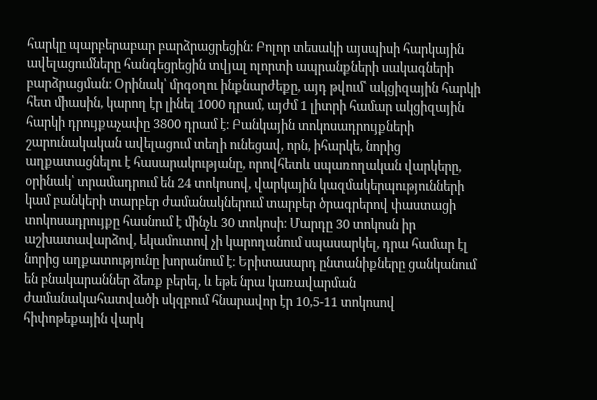հարկը պարբերաբար բարձրացրեցին։ Բոլոր տեսակի այսպիսի հարկային ավելացումները հանգեցրեցին տվյալ ոլորտի ապրանքների սակագների բարձրացման։ Օրինակ՝ մրգօղու ինքնարժեքը, այդ թվում՝ ակցիզային հարկի հետ միասին, կարող էր լինել 1000 դրամ, այժմ 1 լիտրի համար ակցիզային հարկի դրույքաչափը 3800 դրամ է։ Բանկային տոկոսադրույքների շարունակական ավելացում տեղի ունեցավ, որն, իհարկե, նորից աղքատացնելու է հասարակությանը, որովհետև սպառողական վարկերը, օրինակ՝ տրամադրում են 24 տոկոսով, վարկային կազմակերպությունների կամ բանկերի տարբեր ժամանակներում տարբեր ծրագրերով փաստացի տոկոսադրույքը հասնում է մինչև 30 տոկոսի։ Մարդը 30 տոկոսն իր աշխատավարձով, եկամուտով չի կարողանում սպասարկել, դրա համար էլ նորից աղքատությունը խորանում է։ Երիտասարդ ընտանիքները ցանկանում են բնակարաններ ձեռք բերել, և եթե նրա կառավարման ժամանակահատվածի սկզբում հնարավոր էր 10,5-11 տոկոսով հիփոթեքային վարկ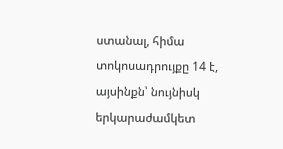ստանալ, հիմա տոկոսադրույքը 14 է, այսինքն՝ նույնիսկ երկարաժամկետ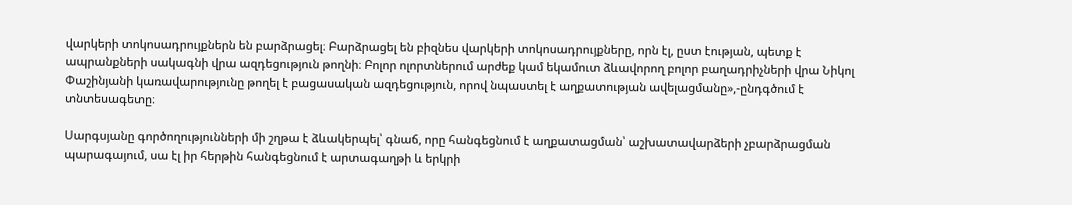վարկերի տոկոսադրույքներն են բարձրացել։ Բարձրացել են բիզնես վարկերի տոկոսադրույքները, որն էլ, ըստ էության, պետք է ապրանքների սակագնի վրա ազդեցություն թողնի։ Բոլոր ոլորտներում արժեք կամ եկամուտ ձևավորող բոլոր բաղադրիչների վրա Նիկոլ Փաշինյանի կառավարությունը թողել է բացասական ազդեցություն, որով նպաստել է աղքատության ավելացմանը»,-ընդգծում է տնտեսագետը։

Սարգսյանը գործողությունների մի շղթա է ձևակերպել՝ գնաճ, որը հանգեցնում է աղքատացման՝ աշխատավարձերի չբարձրացման պարագայում, սա էլ իր հերթին հանգեցնում է արտագաղթի և երկրի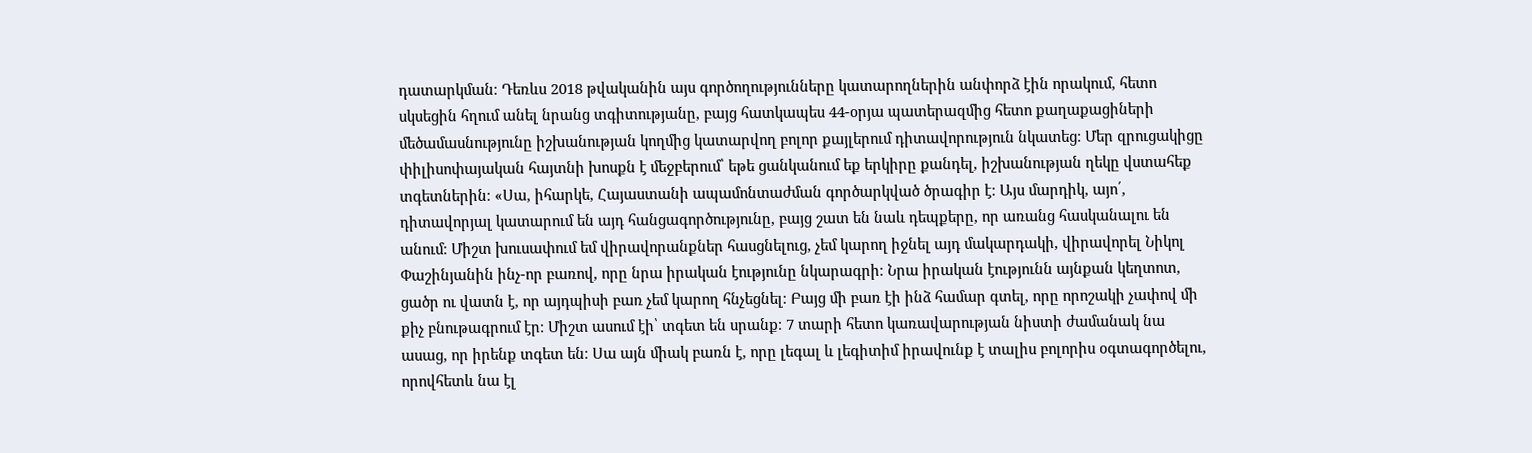դատարկման։ Դեռևս 2018 թվականին այս գործողությունները կատարողներին անփորձ էին որակում, հետո սկսեցին հղում անել նրանց տգիտությանը, բայց հատկապես 44-օրյա պատերազմից հետո քաղաքացիների մեծամասնությունը իշխանության կողմից կատարվող բոլոր քայլերում դիտավորություն նկատեց։ Մեր զրուցակիցը փիլիսոփայական հայտնի խոսքն է մեջբերում՝ եթե ցանկանում եք երկիրը քանդել, իշխանության ղեկը վստահեք տգետներին։ «Սա, իհարկե, Հայաստանի ապամոնտաժման գործարկված ծրագիր է։ Այս մարդիկ, այո՛, դիտավորյալ կատարում են այդ հանցագործությունը, բայց շատ են նաև դեպքերը, որ առանց հասկանալու են անում։ Միշտ խուսափում եմ վիրավորանքներ հասցնելուց, չեմ կարող իջնել այդ մակարդակի, վիրավորել Նիկոլ Փաշինյանին ինչ-որ բառով, որը նրա իրական էությունը նկարագրի։ Նրա իրական էությունն այնքան կեղտոտ, ցածր ու վատն է, որ այդպիսի բառ չեմ կարող հնչեցնել։ Բայց մի բառ էի ինձ համար գտել, որը որոշակի չափով մի քիչ բնութագրում էր։ Միշտ ասում էի՝ տգետ են սրանք։ 7 տարի հետո կառավարության նիստի ժամանակ նա ասաց, որ իրենք տգետ են։ Սա այն միակ բառն է, որը լեգալ և լեգիտիմ իրավունք է տալիս բոլորիս օգտագործելու, որովհետև նա էլ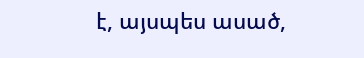է, այսպես ասած,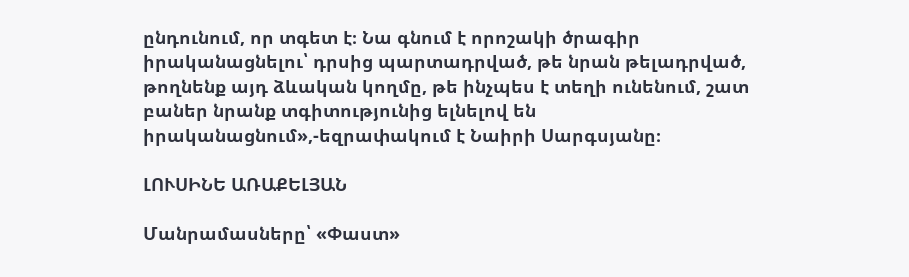ընդունում, որ տգետ է։ Նա գնում է որոշակի ծրագիր իրականացնելու՝ դրսից պարտադրված, թե նրան թելադրված, թողնենք այդ ձևական կողմը, թե ինչպես է տեղի ունենում, շատ բաներ նրանք տգիտությունից ելնելով են իրականացնում»,-եզրափակում է Նաիրի Սարգսյանը։

ԼՈՒՍԻՆԵ ԱՌԱՔԵԼՅԱՆ

Մանրամասները՝ «Փաստ»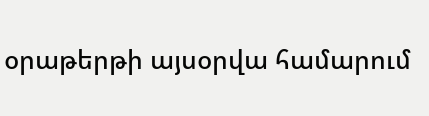օրաթերթի այսօրվա համարում